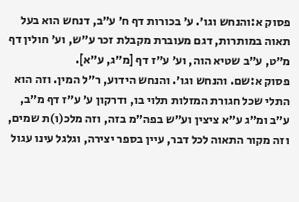פסוק א:והנחש וגו׳. ע׳ בכורות דף ח׳ ע״ב, דנחש הוא בעל תאוה במותרות, דגם מעוברת מקבלת זכר ע״ש, וע׳ חולין דף מ״ט, ע״ב שטיא הוה, וע׳ ע״ז דף [מ״ג, ע״א].
פסוק א:שם. והנחש וגו׳. והנחש הידוע, ר״ל המין. וזה הוא התלי שכל חגורת המזלות תלוי בו, ודרקון ע׳ ע״ז דף מ״ב, ע״ב ומ״ג ע״א ציצין וע״ש בפה״מ בזה, וזה מלכ(ו)ת שמים, וזה מקור התאוה לכל דבר, עיין בספר יצירה, וגלגל עינו עגול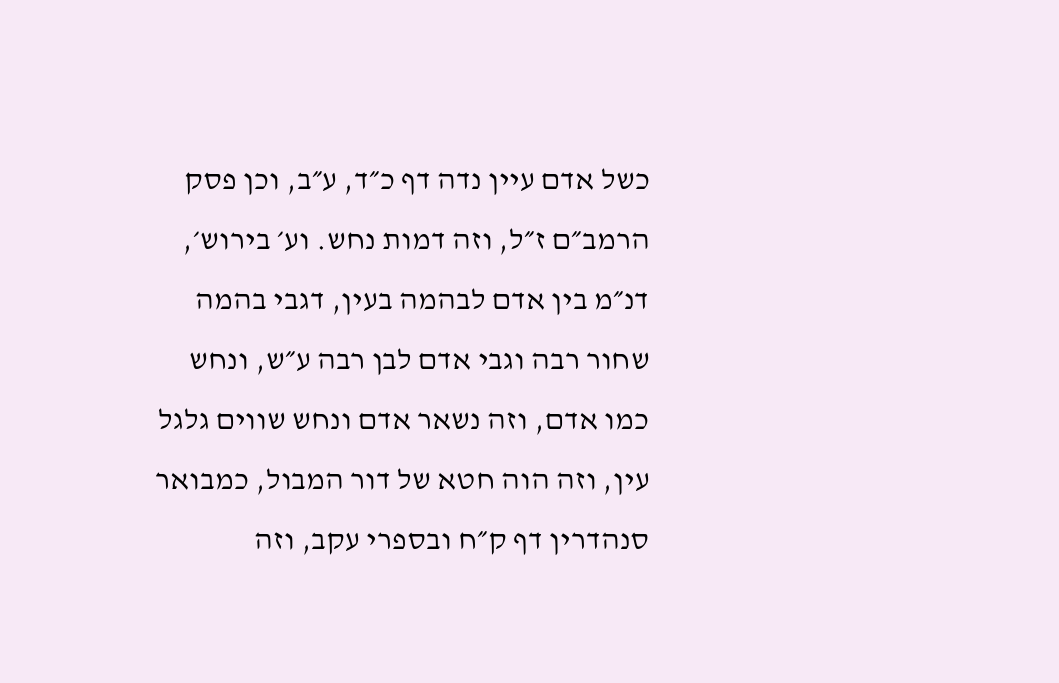כשל אדם עיין נדה דף כ״ד, ע״ב, וכן פסק הרמב״ם ז״ל, וזה דמות נחש. וע׳ בירוש׳, דנ״מ בין אדם לבהמה בעין, דגבי בהמה שחור רבה וגבי אדם לבן רבה ע״ש, ונחש כמו אדם, וזה נשאר אדם ונחש שווים גלגל עין, וזה הוה חטא של דור המבול, כמבואר סנהדרין דף ק״ח ובספרי עקב, וזה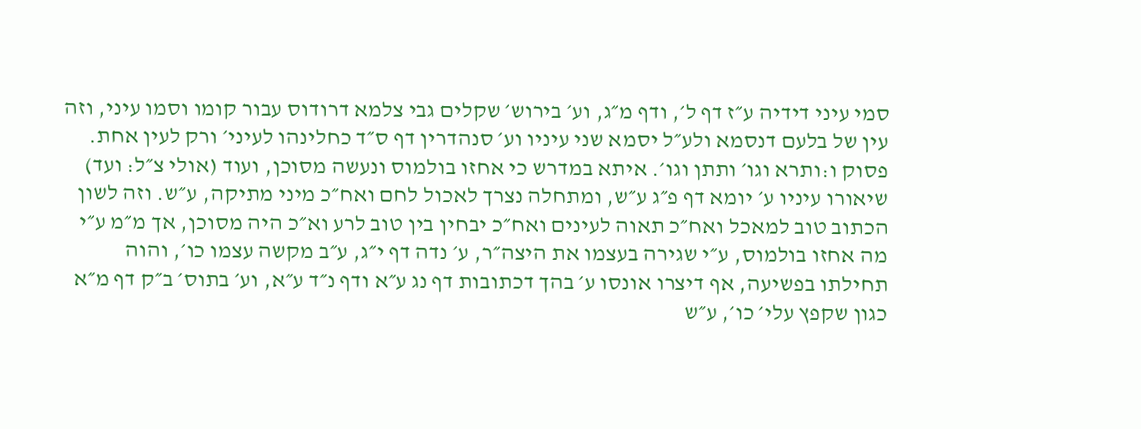סמי עיני דידיה ע״ז דף ל׳, ודף מ״ג, וע׳ בירוש׳ שקלים גבי צלמא דרודוס עבור קומו וסמו עיני, וזה עין של בלעם דנסמא ולע״ל יסמא שני עיניו וע׳ סנהדרין דף ס״ד כחלינהו לעיני׳ ורק לעין אחת.
פסוק ו:ותרא וגו׳ ותתן וגו׳. איתא במדרש כי אחזו בולמוס ונעשה מסוכן, ועוד (אולי צ״ל: ועד) שיאורו עיניו ע׳ יומא דף פ״ג ע״ש, ומתחלה נצרך לאכול לחם ואח״כ מיני מתיקה, ע״ש. וזה לשון הכתוב טוב למאכל ואח״כ תאוה לעינים ואח״כ יבחין בין טוב לרע וא״כ היה מסוכן, אך מ״מ ע״י מה אחזו בולמוס, ע״י שגירה בעצמו את היצה״ר, ע׳ נדה דף י״ג, ע״ב מקשה עצמו כו׳, והוה תחילתו בפשיעה, אף דיצרו אונסו ע׳ בהך דכתובות דף נג ע״א ודף נ״ד ע״א, וע׳ בתוס׳ ב״ק דף מ״א כגון שקפץ עלי׳ כו׳, ע״ש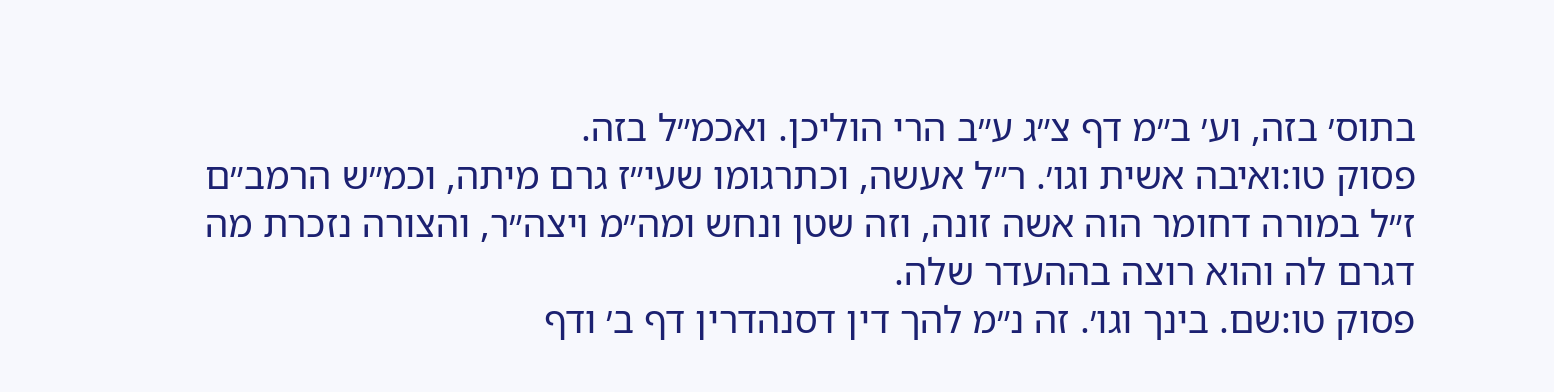בתוס׳ בזה, וע׳ ב״מ דף צ״ג ע״ב הרי הוליכן. ואכמ״ל בזה.
פסוק טו:ואיבה אשית וגו׳. ר״ל אעשה, וכתרגומו שעי״ז גרם מיתה, וכמ״ש הרמב״ם ז״ל במורה דחומר הוה אשה זונה, וזה שטן ונחש ומה״מ ויצה״ר, והצורה נזכרת מה דגרם לה והוא רוצה בההעדר שלה.
פסוק טו:שם. בינך וגו׳. זה נ״מ להך דין דסנהדרין דף ב׳ ודף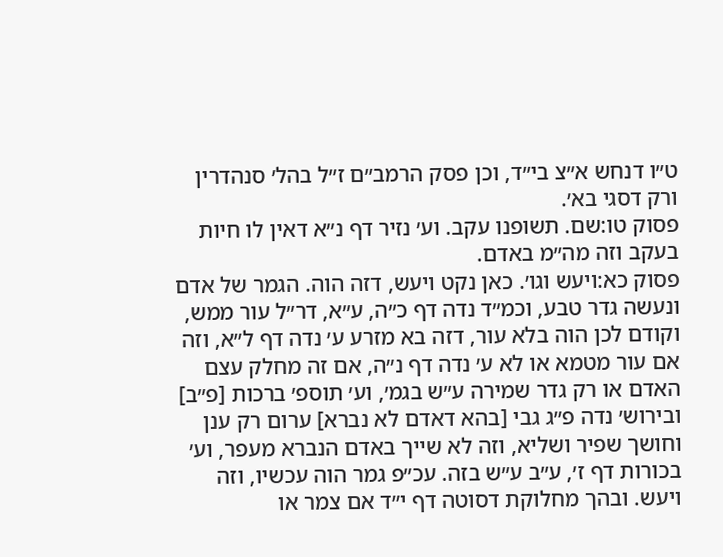ט״ו דנחש א״צ בי״ד, וכן פסק הרמב״ם ז״ל בהל׳ סנהדרין ורק דסגי בא׳.
פסוק טו:שם. תשופנו עקב. וע׳ נזיר דף נ״א דאין לו חיות בעקב וזה מה״מ באדם.
פסוק כא:ויעש וגו׳. כאן נקט ויעש, דזה הוה. הגמר של אדם ונעשה גדר טבע, וכמ״ד נדה דף כ״ה, ע״א, דר״ל עור ממש, וקודם לכן הוה בלא עור, דזה בא מזרע ע׳ נדה דף ל״א, וזה אם עור מטמא או לא ע׳ נדה דף נ״ה, אם זה מחלק עצם האדם או רק גדר שמירה ע״ש בגמ׳, וע׳ תוספ׳ ברכות [פ״ב] ובירוש׳ נדה פ״ג גבי [בהא דאדם לא נברא] ערום רק ענן וחושך שפיר ושליא, וזה לא שייך באדם הנברא מעפר, וע׳ בכורות דף ז׳, ע״ב ע״ש בזה. עכ״פ גמר הוה עכשיו, וזה ויעש. ובהך מחלוקת דסוטה דף י״ד אם צמר או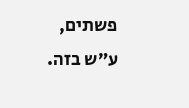פשתים, ע״ש בזה.